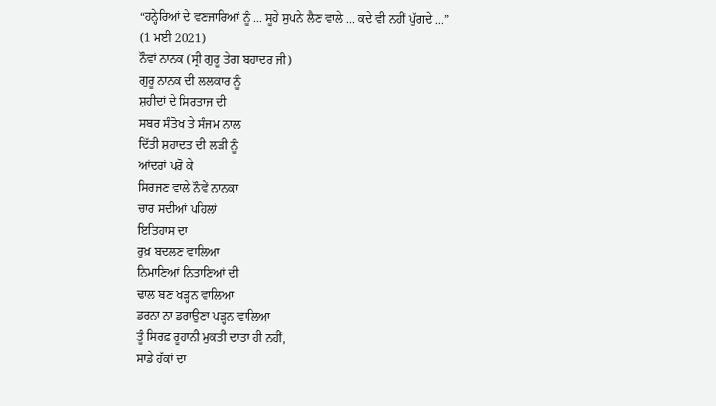“ਹਨ੍ਹੇਰਿਆਂ ਦੇ ਵਣਜਾਰਿਆਂ ਨੂੰ ... ਸੂਹੇ ਸੁਪਨੇ ਲੈਣ ਵਾਲੇ ... ਕਦੇ ਵੀ ਨਹੀਂ ਪੁੱਗਦੇ ...”
(1 ਮਈ 2021)
ਨੌਵਾਂ ਨਾਨਕ (ਸ੍ਰੀ ਗੁਰੂ ਤੇਗ ਬਹਾਦਰ ਜੀ)
ਗੁਰੂ ਨਾਨਕ ਦੀ ਲਲਕਾਰ ਨੂੰ
ਸ਼ਹੀਦਾਂ ਦੇ ਸਿਰਤਾਜ ਦੀ
ਸਬਰ ਸੰਤੋਖ ਤੇ ਸੰਜਮ ਨਾਲ
ਦਿੱਤੀ ਸ਼ਹਾਦਤ ਦੀ ਲੜੀ ਨੂੰ
ਆਂਦਰਾਂ ਪਰੋ ਕੇ
ਸਿਰਜਣ ਵਾਲੇ ਨੌਵੇਂ ਨਾਨਕਾ
ਚਾਰ ਸਦੀਆਂ ਪਹਿਲਾਂ
ਇਤਿਹਾਸ ਦਾ
ਰੁਖ਼ ਬਦਲਣ ਵਾਲਿਆ
ਨਿਮਾਣਿਆਂ ਨਿਤਾਣਿਆਂ ਦੀ
ਢਾਲ ਬਣ ਖੜ੍ਹਨ ਵਾਲਿਆ
ਡਰਨਾ ਨਾ ਡਰਾਉਣਾ ਪੜ੍ਹਨ ਵਾਲਿਆ
ਤੂੰ ਸਿਰਫ਼ ਰੂਹਾਨੀ ਮੁਕਤੀ ਦਾਤਾ ਹੀ ਨਹੀਂ,
ਸਾਡੇ ਹੱਕਾਂ ਦਾ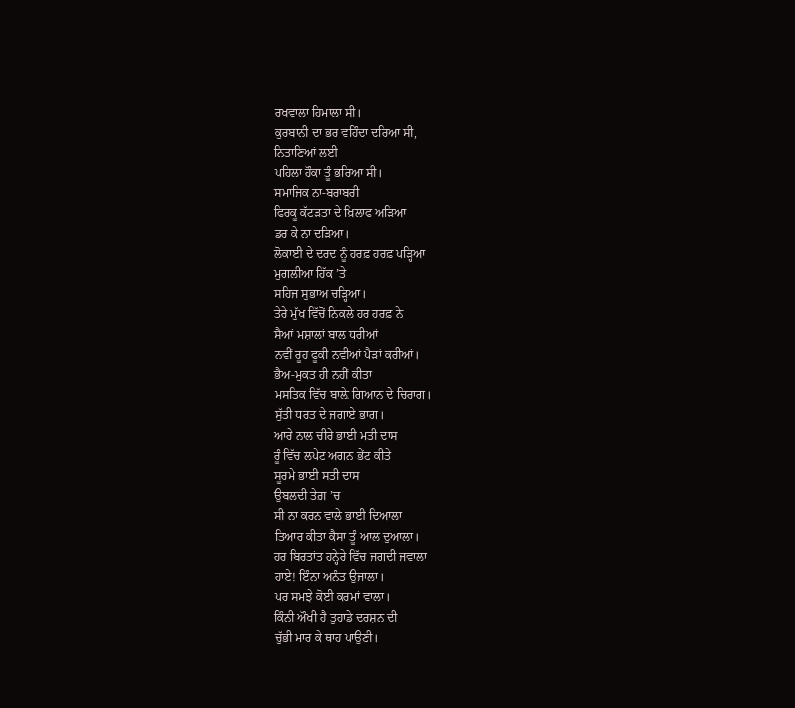ਰਖਵਾਲਾ ਹਿਮਾਲਾ ਸੀ।
ਕੁਰਬਾਨੀ ਦਾ ਭਰ ਵਹਿੰਦਾ ਦਰਿਆ ਸੀ,
ਨਿਤਾਣਿਆਂ ਲਈ
ਪਹਿਲਾ ਹੌਕਾ ਤੂੰ ਭਰਿਆ ਸੀ।
ਸਮਾਜਿਕ ਨਾ-ਬਰਾਬਰੀ
ਫਿਰਕੂ ਕੱਟੜਤਾ ਦੇ ਖ਼ਿਲਾਫ ਅੜਿਆ
ਡਰ ਕੇ ਨਾ ਦੜਿਆ।
ਲੋਕਾਈ ਦੇ ਦਰਦ ਨੂੰ ਹਰਫ਼ ਹਰਫ਼ ਪੜ੍ਹਿਆ
ਮੁਗਲੀਆ ਹਿੱਕ ’ਤੇ
ਸਹਿਜ ਸੁਭਾਅ ਚੜ੍ਹਿਆ।
ਤੇਰੇ ਮੁੱਖ ਵਿੱਚੋਂ ਨਿਕਲੇ ਹਰ ਹਰਫ਼ ਨੇ
ਸੈਆਂ ਮਸ਼ਾਲਾਂ ਬਾਲ ਧਰੀਆਂ
ਨਵੀਂ ਰੂਹ ਫੂਕੀ ਨਵੀਆਂ ਪੈੜਾਂ ਕਰੀਆਂ।
ਭੈਅ-ਮੁਕਤ ਹੀ ਨਹੀਂ ਕੀਤਾ
ਮਸਤਿਕ ਵਿੱਚ ਬਾਲ਼ੇ ਗਿਆਨ ਦੇ ਚਿਰਾਗ।
ਸੁੱਤੀ ਧਰਤ ਦੇ ਜਗਾਏ ਭਾਗ।
ਆਰੇ ਨਾਲ ਚੀਰੇ ਭਾਈ ਮਤੀ ਦਾਸ
ਰੂੰ ਵਿੱਚ ਲਪੇਟ ਅਗਨ ਭੇਂਟ ਕੀਤੇ
ਸੂਰਮੇ ਭਾਈ ਸਤੀ ਦਾਸ
ਉਬਲਦੀ ਤੇਗ਼ ’ਚ
ਸੀ ਨਾ ਕਰਨ ਵਾਲੇ ਭਾਈ ਦਿਆਲਾ
ਤਿਆਰ ਕੀਤਾ ਕੈਸਾ ਤੂੰ ਆਲ ਦੁਆਲਾ।
ਹਰ ਬਿਰਤਾਂਤ ਹਨ੍ਹੇਰੇ ਵਿੱਚ ਜਗਦੀ ਜਵਾਲਾ
ਹਾਏ! ਇੰਨਾ ਅਨੰਤ ਉਜਾਲਾ।
ਪਰ ਸਮਝੇ ਕੋਈ ਕਰਮਾਂ ਵਾਲਾ।
ਕਿੰਨੀ ਔਖੀ ਹੈ ਤੁਹਾਡੇ ਦਰਸ਼ਨ ਦੀ
ਚੁੱਭੀ ਮਾਰ ਕੇ ਥਾਹ ਪਾਉਣੀ।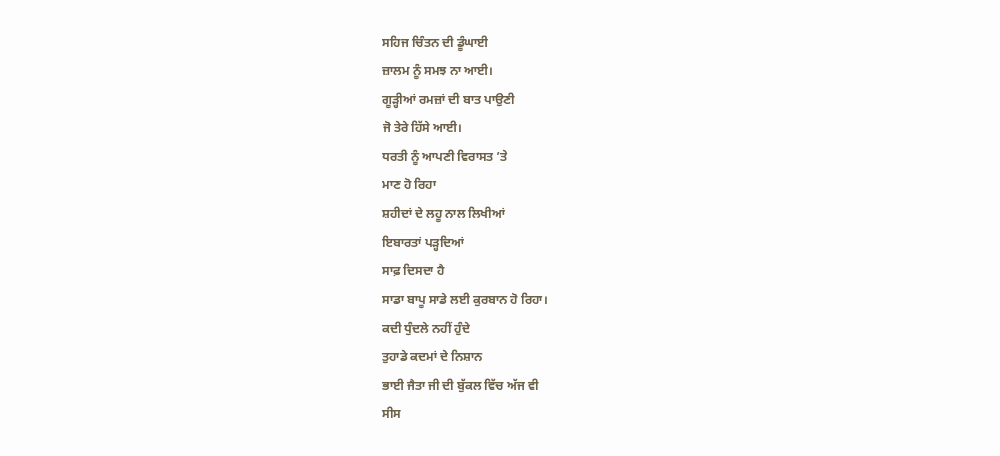ਸਹਿਜ ਚਿੰਤਨ ਦੀ ਡੂੰਘਾਈ
ਜ਼ਾਲਮ ਨੂੰ ਸਮਝ ਨਾ ਆਈ।
ਗੂੜ੍ਹੀਆਂ ਰਮਜ਼ਾਂ ਦੀ ਬਾਤ ਪਾਉਣੀ
ਜੋ ਤੇਰੇ ਹਿੱਸੇ ਆਈ।
ਧਰਤੀ ਨੂੰ ਆਪਣੀ ਵਿਰਾਸਤ ’ਤੇ
ਮਾਣ ਹੋ ਰਿਹਾ
ਸ਼ਹੀਦਾਂ ਦੇ ਲਹੂ ਨਾਲ ਲਿਖੀਆਂ
ਇਬਾਰਤਾਂ ਪੜ੍ਹਦਿਆਂ
ਸਾਫ਼ ਦਿਸਦਾ ਹੈ
ਸਾਡਾ ਬਾਪੂ ਸਾਡੇ ਲਈ ਕੁਰਬਾਨ ਹੋ ਰਿਹਾ।
ਕਦੀ ਧੁੰਦਲੇ ਨਹੀਂ ਹੁੰਦੇ
ਤੁਹਾਡੇ ਕਦਮਾਂ ਦੇ ਨਿਸ਼ਾਨ
ਭਾਈ ਜੈਤਾ ਜੀ ਦੀ ਬੁੱਕਲ ਵਿੱਚ ਅੱਜ ਵੀ
ਸੀਸ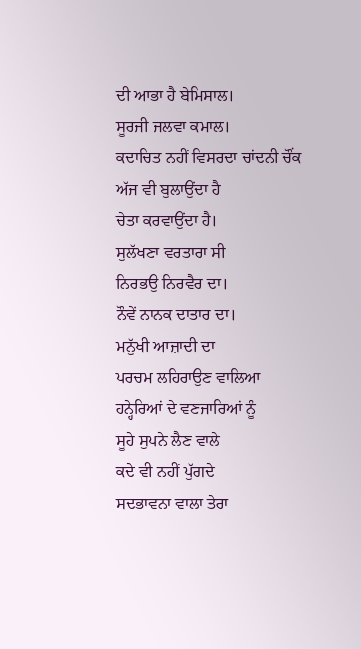ਦੀ ਆਭਾ ਹੈ ਬੇਮਿਸਾਲ।
ਸੂਰਜੀ ਜਲਵਾ ਕਮਾਲ।
ਕਦਾਚਿਤ ਨਹੀਂ ਵਿਸਰਦਾ ਚਾਂਦਨੀ ਚੌਂਕ
ਅੱਜ ਵੀ ਬੁਲਾਉਂਦਾ ਹੈ
ਚੇਤਾ ਕਰਵਾਉਂਦਾ ਹੈ।
ਸੁਲੱਖਣਾ ਵਰਤਾਰਾ ਸੀ
ਨਿਰਭਉ ਨਿਰਵੈਰ ਦਾ।
ਨੌਵੇਂ ਨਾਨਕ ਦਾਤਾਰ ਦਾ।
ਮਨੁੱਖੀ ਆਜ਼ਾਦੀ ਦਾ
ਪਰਚਮ ਲਹਿਰਾਉਣ ਵਾਲਿਆ
ਹਨ੍ਹੇਰਿਆਂ ਦੇ ਵਣਜਾਰਿਆਂ ਨੂੰ
ਸੂਹੇ ਸੁਪਨੇ ਲੈਣ ਵਾਲੇ
ਕਦੇ ਵੀ ਨਹੀਂ ਪੁੱਗਦੇ
ਸਦਭਾਵਨਾ ਵਾਲਾ ਤੇਰਾ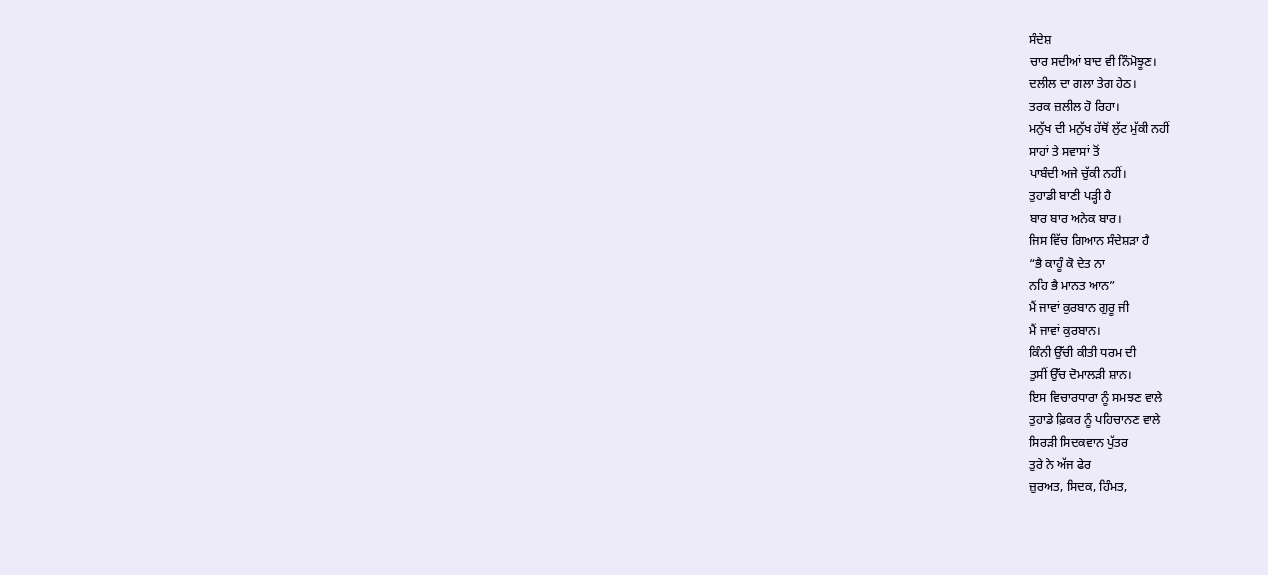ਸੰਦੇਸ਼
ਚਾਰ ਸਦੀਆਂ ਬਾਦ ਵੀ ਨਿੰਮੋਝੂਣ।
ਦਲੀਲ ਦਾ ਗਲਾ ਤੇਗ ਹੇਠ।
ਤਰਕ ਜ਼ਲੀਲ ਹੋ ਰਿਹਾ।
ਮਨੁੱਖ ਦੀ ਮਨੁੱਖ ਹੱਥੋਂ ਲੁੱਟ ਮੁੱਕੀ ਨਹੀਂ
ਸਾਹਾਂ ਤੇ ਸਵਾਸਾਂ ਤੋਂ
ਪਾਬੰਦੀ ਅਜੇ ਚੁੱਕੀ ਨਹੀਂ।
ਤੁਹਾਡੀ ਬਾਣੀ ਪੜ੍ਹੀ ਹੈ
ਬਾਰ ਬਾਰ ਅਨੇਕ ਬਾਰ।
ਜਿਸ ਵਿੱਚ ਗਿਆਨ ਸੰਦੇਸ਼ੜਾ ਹੈ
“ਭੈ ਕਾਹੂੰ ਕੋ ਦੇਤ ਨਾ
ਨਹਿ ਭੈ ਮਾਨਤ ਆਨ”
ਮੈਂ ਜਾਵਾਂ ਕੁਰਬਾਨ ਗੁਰੂ ਜੀ
ਮੈਂ ਜਾਵਾਂ ਕੁਰਬਾਨ।
ਕਿੰਨੀ ਉੱਚੀ ਕੀਤੀ ਧਰਮ ਦੀ
ਤੁਸੀਂ ਉੱਚ ਦੋਮਾਲੜੀ ਸ਼ਾਨ।
ਇਸ ਵਿਚਾਰਧਾਰਾ ਨੂੰ ਸਮਝਣ ਵਾਲੇ
ਤੁਹਾਡੇ ਫ਼ਿਕਰ ਨੂੰ ਪਹਿਚਾਨਣ ਵਾਲੇ
ਸਿਰੜੀ ਸਿਦਕਵਾਨ ਪੁੱਤਰ
ਤੁਰੇ ਨੇ ਅੱਜ ਫੇਰ
ਜ਼ੁਰਅਤ, ਸਿਦਕ, ਹਿੰਮਤ,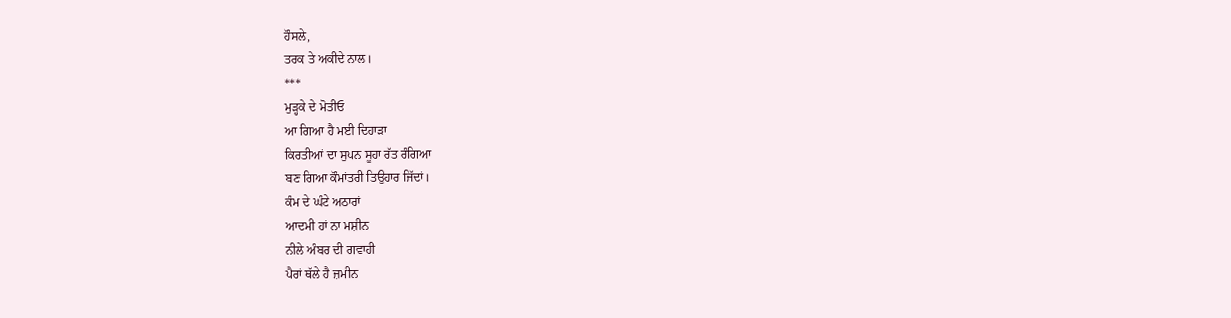ਹੌਸਲੇ,
ਤਰਕ ਤੇ ਅਕੀਦੇ ਨਾਲ।
***
ਮੁੜ੍ਹਕੇ ਦੇ ਮੋਤੀਓ
ਆ ਗਿਆ ਹੈ ਮਈ ਦਿਹਾੜਾ
ਕਿਰਤੀਆਂ ਦਾ ਸੁਪਨ ਸੂਹਾ ਰੱਤ ਰੰਗਿਆ
ਬਣ ਗਿਆ ਕੌਮਾਂਤਰੀ ਤਿਉਹਾਰ ਜਿੱਦਾਂ।
ਕੰਮ ਦੇ ਘੰਟੇ ਅਠਾਰਾਂ
ਆਦਮੀ ਹਾਂ ਨਾ ਮਸ਼ੀਨ
ਨੀਲੇ ਅੰਬਰ ਦੀ ਗਵਾਹੀ
ਪੈਰਾਂ ਥੱਲੇ ਹੈ ਜ਼ਮੀਨ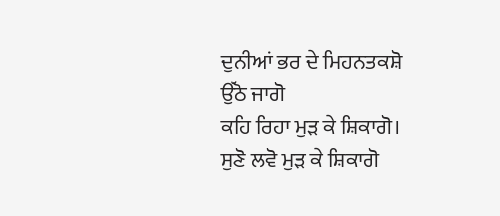ਦੁਨੀਆਂ ਭਰ ਦੇ ਮਿਹਨਤਕਸ਼ੋ
ਉੱਠੋ ਜਾਗੋ
ਕਹਿ ਰਿਹਾ ਮੁੜ ਕੇ ਸ਼ਿਕਾਗੋ।
ਸੁਣੋ ਲਵੋ ਮੁੜ ਕੇ ਸ਼ਿਕਾਗੋ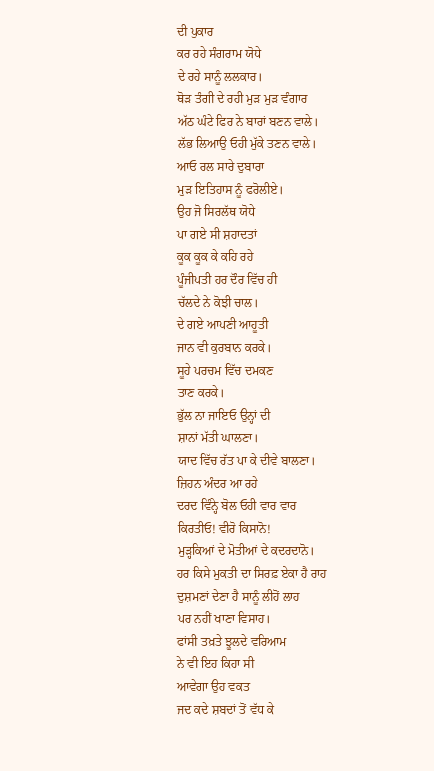ਦੀ ਪੁਕਾਰ
ਕਰ ਰਹੇ ਸੰਗਰਾਮ ਯੋਧੇ
ਦੇ ਰਹੇ ਸਾਨੂੰ ਲਲਕਾਰ।
ਥੋੜ ਤੰਗੀ ਦੇ ਰਹੀ ਮੁੜ ਮੁੜ ਵੰਗਾਰ
ਅੱਠ ਘੰਟੇ ਫਿਰ ਨੇ ਬਾਰਾਂ ਬਣਨ ਵਾਲੇ।
ਲੱਭ ਲਿਆਉ ਓਹੀ ਮੁੱਕੇ ਤਣਨ ਵਾਲੇ।
ਆਓ ਰਲ ਸਾਰੇ ਦੁਬਾਰਾ
ਮੁੜ ਇਤਿਹਾਸ ਨੂੰ ਫਰੋਲੀਏ।
ਉਹ ਜੋ ਸਿਰਲੱਥ ਯੋਧੇ
ਪਾ ਗਏ ਸੀ ਸ਼ਹਾਦਤਾਂ
ਕੂਕ ਕੂਕ ਕੇ ਕਹਿ ਰਹੇ
ਪੂੰਜੀਪਤੀ ਹਰ ਦੌਰ ਵਿੱਚ ਹੀ
ਚੱਲਦੇ ਨੇ ਕੋਝੀ ਚਾਲ।
ਦੇ ਗਏ ਆਪਣੀ ਆਹੂਤੀ
ਜਾਨ ਵੀ ਕੁਰਬਾਨ ਕਰਕੇ।
ਸੂਹੇ ਪਰਚਮ ਵਿੱਚ ਦਮਕਣ
ਤਾਣ ਕਰਕੇ।
ਭੁੱਲ ਨਾ ਜਾਇਓ ਉਨ੍ਹਾਂ ਦੀ
ਸ਼ਾਨਾਂ ਮੱਤੀ ਘਾਲਣਾ।
ਯਾਦ ਵਿੱਚ ਰੱਤ ਪਾ ਕੇ ਦੀਵੇ ਬਾਲਣਾ।
ਜ਼ਿਹਨ ਅੰਦਰ ਆ ਰਹੇ
ਦਰਦ ਵਿੰਨ੍ਹੇ ਬੋਲ ਓਹੀ ਵਾਰ ਵਾਰ
ਕਿਰਤੀਓ! ਵੀਰੋ ਕਿਸਾਨੋ!
ਮੁੜ੍ਹਕਿਆਂ ਦੇ ਮੋਤੀਆਂ ਦੇ ਕਦਰਦਾਨੋ।
ਹਰ ਕਿਸੇ ਮੁਕਤੀ ਦਾ ਸਿਰਫ਼ ਏਕਾ ਹੈ ਰਾਹ
ਦੁਸ਼ਮਣਾਂ ਦੇਣਾ ਹੈ ਸਾਨੂੰ ਲੀਹੋਂ ਲਾਹ
ਪਰ ਨਹੀਂ ਖਾਣਾ ਵਿਸਾਹ।
ਫਾਂਸੀ ਤਖ਼ਤੇ ਝੂਲਦੇ ਵਰਿਆਮ
ਨੇ ਵੀ ਇਹ ਕਿਹਾ ਸੀ
ਆਵੇਗਾ ਉਹ ਵਕਤ
ਜਦ ਕਦੇ ਸ਼ਬਦਾਂ ਤੋਂ ਵੱਧ ਕੇ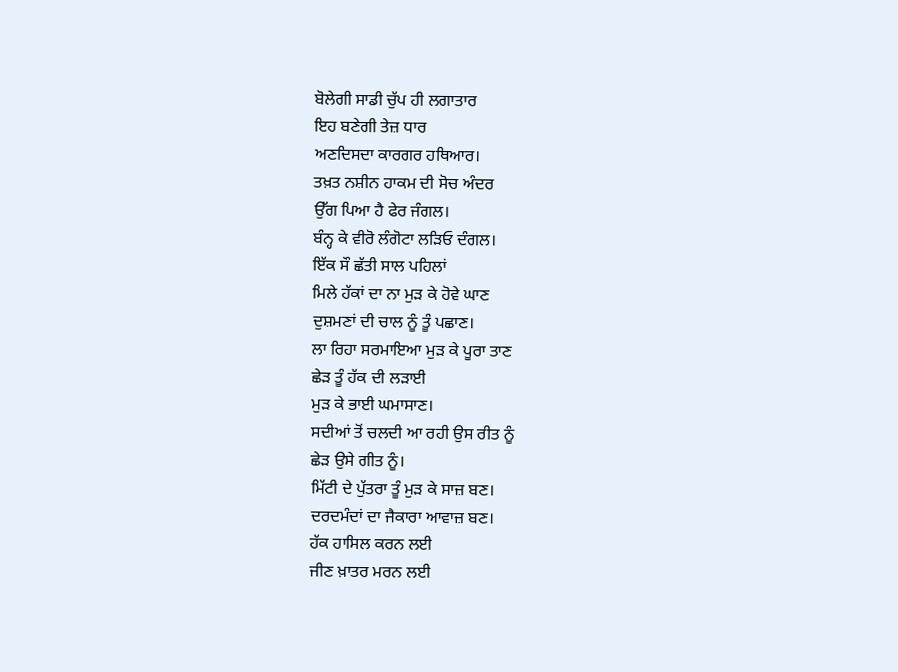ਬੋਲੇਗੀ ਸਾਡੀ ਚੁੱਪ ਹੀ ਲਗਾਤਾਰ
ਇਹ ਬਣੇਗੀ ਤੇਜ਼ ਧਾਰ
ਅਣਦਿਸਦਾ ਕਾਰਗਰ ਹਥਿਆਰ।
ਤਖ਼ਤ ਨਸ਼ੀਨ ਹਾਕਮ ਦੀ ਸੋਚ ਅੰਦਰ
ਉੱਗ ਪਿਆ ਹੈ ਫੇਰ ਜੰਗਲ।
ਬੰਨ੍ਹ ਕੇ ਵੀਰੋ ਲੰਗੋਟਾ ਲੜਿਓ ਦੰਗਲ।
ਇੱਕ ਸੌ ਛੱਤੀ ਸਾਲ ਪਹਿਲਾਂ
ਮਿਲੇ ਹੱਕਾਂ ਦਾ ਨਾ ਮੁੜ ਕੇ ਹੋਵੇ ਘਾਣ
ਦੁਸ਼ਮਣਾਂ ਦੀ ਚਾਲ ਨੂੰ ਤੂੰ ਪਛਾਣ।
ਲਾ ਰਿਹਾ ਸਰਮਾਇਆ ਮੁੜ ਕੇ ਪੂਰਾ ਤਾਣ
ਛੇੜ ਤੂੰ ਹੱਕ ਦੀ ਲੜਾਈ
ਮੁੜ ਕੇ ਭਾਈ ਘਮਾਸਾਣ।
ਸਦੀਆਂ ਤੋਂ ਚਲਦੀ ਆ ਰਹੀ ਉਸ ਰੀਤ ਨੂੰ
ਛੇੜ ਉਸੇ ਗੀਤ ਨੂੰ।
ਮਿੱਟੀ ਦੇ ਪੁੱਤਰਾ ਤੂੰ ਮੁੜ ਕੇ ਸਾਜ਼ ਬਣ।
ਦਰਦਮੰਦਾਂ ਦਾ ਜੈਕਾਰਾ ਆਵਾਜ਼ ਬਣ।
ਹੱਕ ਹਾਸਿਲ ਕਰਨ ਲਈ
ਜੀਣ ਖ਼ਾਤਰ ਮਰਨ ਲਈ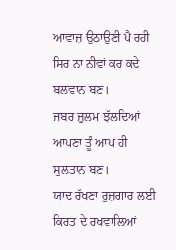ਆਵਾਜ਼ ਉਠਾਉਣੀ ਪੈ ਰਹੀ
ਸਿਰ ਨਾ ਨੀਵਾਂ ਕਰ ਕਦੇ ਬਲਵਾਨ ਬਣ।
ਜਬਰ ਜ਼ੁਲਮ ਝੱਲਦਿਆਂ
ਆਪਣਾ ਤੂੰ ਆਪ ਹੀ ਸੁਲਤਾਨ ਬਣ।
ਯਾਦ ਰੱਖਣਾ ਰੁਜ਼ਗਾਰ ਲਈ
ਕਿਰਤ ਦੇ ਰਖਵਾਲਿਆਂ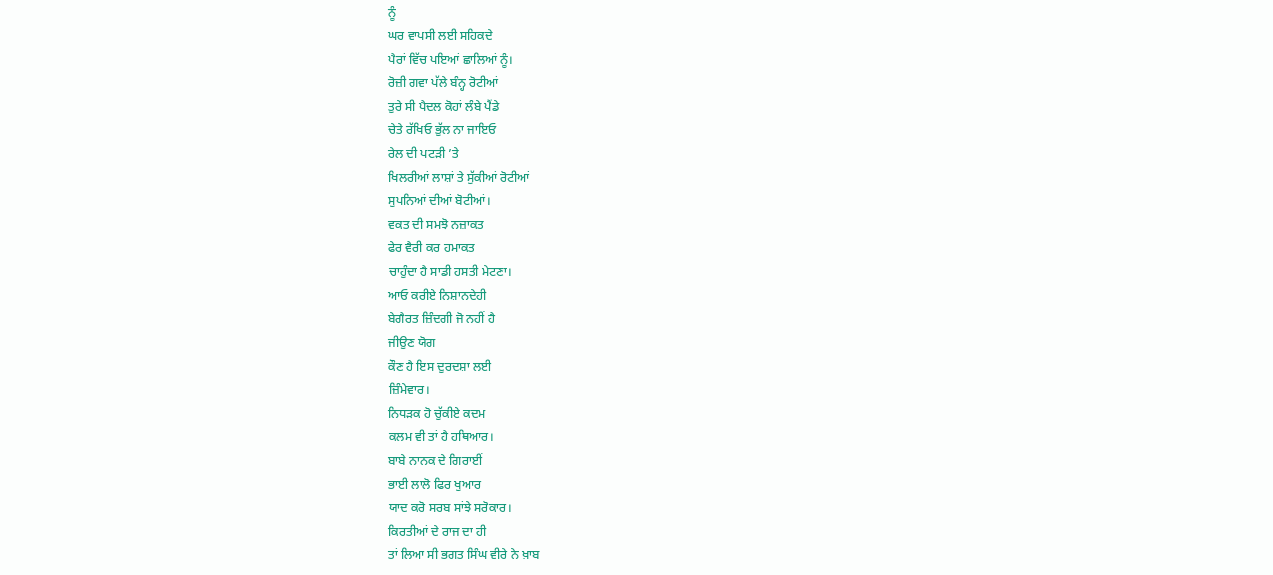ਨੂੰ
ਘਰ ਵਾਪਸੀ ਲਈ ਸਹਿਕਦੇ
ਪੈਰਾਂ ਵਿੱਚ ਪਇਆਂ ਛਾਲਿਆਂ ਨੂੰ।
ਰੋਜ਼ੀ ਗਵਾ ਪੱਲੇ ਬੰਨ੍ਹ ਰੋਟੀਆਂ
ਤੁਰੇ ਸੀ ਪੈਦਲ ਕੋਹਾਂ ਲੰਬੇ ਪੈਂਡੇ
ਚੇਤੇ ਰੱਖਿਓ ਭੁੱਲ ਨਾ ਜਾਇਓ
ਰੇਲ ਦੀ ਪਟੜੀ ’ਤੇ
ਖਿਲਰੀਆਂ ਲਾਸ਼ਾਂ ਤੇ ਸੁੱਕੀਆਂ ਰੋਟੀਆਂ
ਸੁਪਨਿਆਂ ਦੀਆਂ ਬੋਟੀਆਂ।
ਵਕਤ ਦੀ ਸਮਝੋ ਨਜ਼ਾਕਤ
ਫੇਰ ਵੈਰੀ ਕਰ ਹਮਾਕਤ
ਚਾਹੁੰਦਾ ਹੈ ਸਾਡੀ ਹਸਤੀ ਮੇਟਣਾ।
ਆਓ ਕਰੀਏ ਨਿਸ਼ਾਨਦੇਹੀ
ਬੇਗੈਰਤ ਜ਼ਿੰਦਗੀ ਜੋ ਨਹੀਂ ਹੈ
ਜੀਉਣ ਯੋਗ
ਕੌਣ ਹੈ ਇਸ ਦੁਰਦਸ਼ਾ ਲਈ
ਜ਼ਿੰਮੇਵਾਰ।
ਨਿਧੜਕ ਹੋ ਚੁੱਕੀਏ ਕਦਮ
ਕਲਮ ਵੀ ਤਾਂ ਹੈ ਹਥਿਆਰ।
ਬਾਬੇ ਨਾਨਕ ਦੇ ਗਿਰਾਈਂ
ਭਾਈ ਲਾਲੋ ਫਿਰ ਖੁਆਰ
ਯਾਦ ਕਰੋ ਸਰਬ ਸਾਂਝੇ ਸਰੋਕਾਰ।
ਕਿਰਤੀਆਂ ਦੇ ਰਾਜ ਦਾ ਹੀ
ਤਾਂ ਲਿਆ ਸੀ ਭਗਤ ਸਿੰਘ ਵੀਰੇ ਨੇ ਖ਼ਾਬ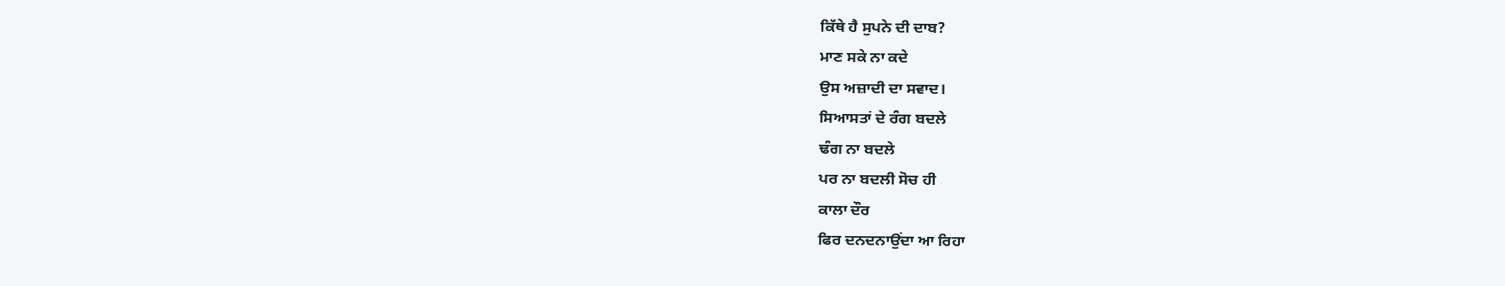ਕਿੱਥੇ ਹੈ ਸੁਪਨੇ ਦੀ ਦਾਬ?
ਮਾਣ ਸਕੇ ਨਾ ਕਦੇ
ਉਸ ਅਜ਼ਾਦੀ ਦਾ ਸਵਾਦ।
ਸਿਆਸਤਾਂ ਦੇ ਰੰਗ ਬਦਲੇ
ਢੰਗ ਨਾ ਬਦਲੇ
ਪਰ ਨਾ ਬਦਲੀ ਸੋਚ ਹੀ
ਕਾਲਾ ਦੌਰ
ਫਿਰ ਦਨਦਨਾਉਂਦਾ ਆ ਰਿਹਾ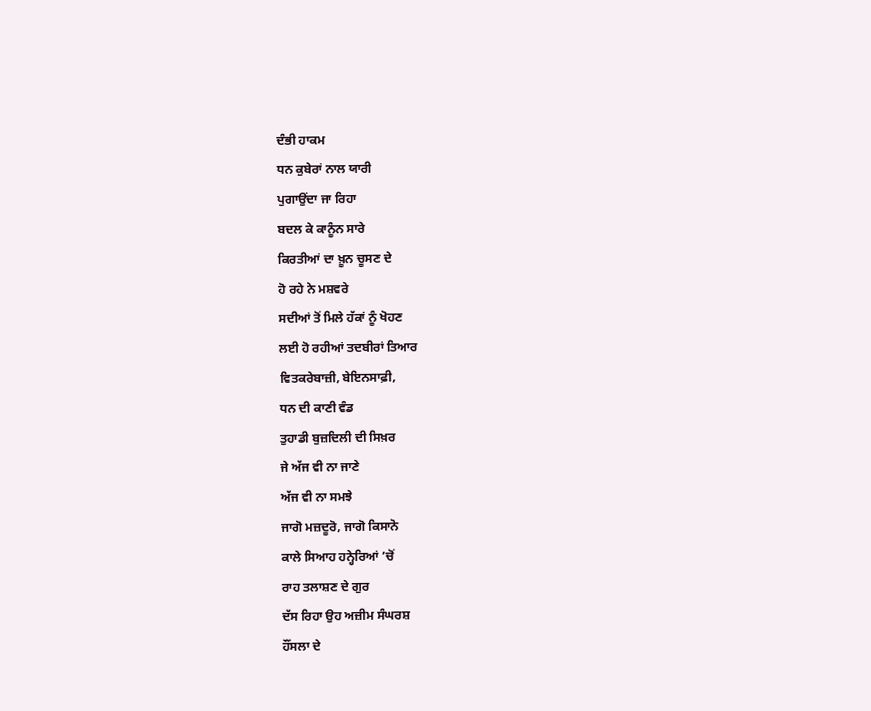ਦੰਭੀ ਹਾਕਮ
ਧਨ ਕੁਬੇਰਾਂ ਨਾਲ ਯਾਰੀ
ਪੁਗਾਉਂਦਾ ਜਾ ਰਿਹਾ
ਬਦਲ ਕੇ ਕਾਨੂੰਨ ਸਾਰੇ
ਕਿਰਤੀਆਂ ਦਾ ਖ਼ੂਨ ਚੂਸਣ ਦੇ
ਹੋ ਰਹੇ ਨੇ ਮਸ਼ਵਰੇ
ਸਦੀਆਂ ਤੋਂ ਮਿਲੇ ਹੱਕਾਂ ਨੂੰ ਖੋਹਣ
ਲਈ ਹੋ ਰਹੀਆਂ ਤਦਬੀਰਾਂ ਤਿਆਰ
ਵਿਤਕਰੇਬਾਜ਼ੀ, ਬੇਇਨਸਾਫ਼ੀ,
ਧਨ ਦੀ ਕਾਣੀ ਵੰਡ
ਤੁਹਾਡੀ ਬੁਜ਼ਦਿਲੀ ਦੀ ਸਿਖ਼ਰ
ਜੇ ਅੱਜ ਵੀ ਨਾ ਜਾਣੇ
ਅੱਜ ਵੀ ਨਾ ਸਮਝੇ
ਜਾਗੋ ਮਜ਼ਦੂਰੋ, ਜਾਗੋ ਕਿਸਾਨੋ
ਕਾਲੇ ਸਿਆਹ ਹਨ੍ਹੇਰਿਆਂ ’ਚੋਂ
ਰਾਹ ਤਲਾਸ਼ਣ ਦੇ ਗੁਰ
ਦੱਸ ਰਿਹਾ ਉਹ ਅਜ਼ੀਮ ਸੰਘਰਸ਼
ਹੌਂਸਲਾ ਦੇ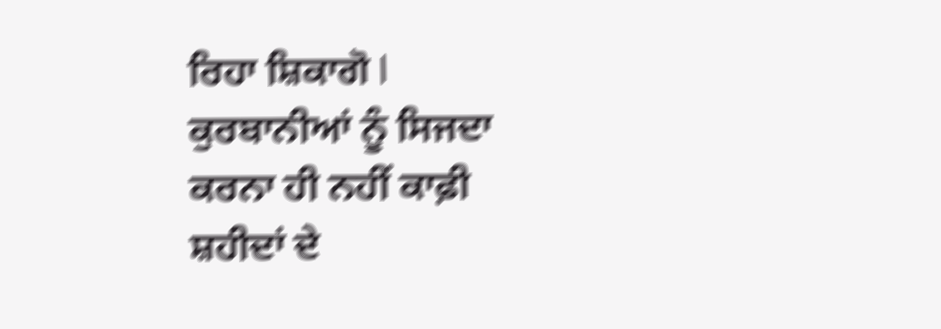ਰਿਹਾ ਸ਼ਿਕਾਗੋ l
ਕੁਰਬਾਨੀਆਂ ਨੂੰ ਸਿਜਦਾ
ਕਰਨਾ ਹੀ ਨਹੀਂ ਕਾਫ਼ੀ
ਸ਼ਹੀਦਾਂ ਦੇ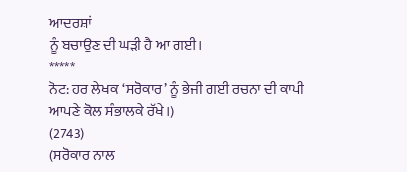ਆਦਰਸ਼ਾਂ
ਨੂੰ ਬਚਾਉਣ ਦੀ ਘੜੀ ਹੈ ਆ ਗਈ।
*****
ਨੋਟ: ਹਰ ਲੇਖਕ ‘ਸਰੋਕਾਰ’ ਨੂੰ ਭੇਜੀ ਗਈ ਰਚਨਾ ਦੀ ਕਾਪੀ ਆਪਣੇ ਕੋਲ ਸੰਭਾਲਕੇ ਰੱਖੇ।)
(2743)
(ਸਰੋਕਾਰ ਨਾਲ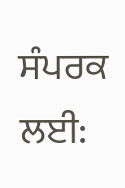ਸੰਪਰਕ ਲਈ: